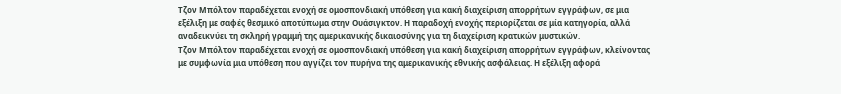Τζον Μπόλτον παραδέχεται ενοχή σε ομοσπονδιακή υπόθεση για κακή διαχείριση απορρήτων εγγράφων, σε μια εξέλιξη με σαφές θεσμικό αποτύπωμα στην Ουάσιγκτον. Η παραδοχή ενοχής περιορίζεται σε μία κατηγορία, αλλά αναδεικνύει τη σκληρή γραμμή της αμερικανικής δικαιοσύνης για τη διαχείριση κρατικών μυστικών.
Τζον Μπόλτον παραδέχεται ενοχή σε ομοσπονδιακή υπόθεση για κακή διαχείριση απορρήτων εγγράφων, κλείνοντας με συμφωνία μια υπόθεση που αγγίζει τον πυρήνα της αμερικανικής εθνικής ασφάλειας. Η εξέλιξη αφορά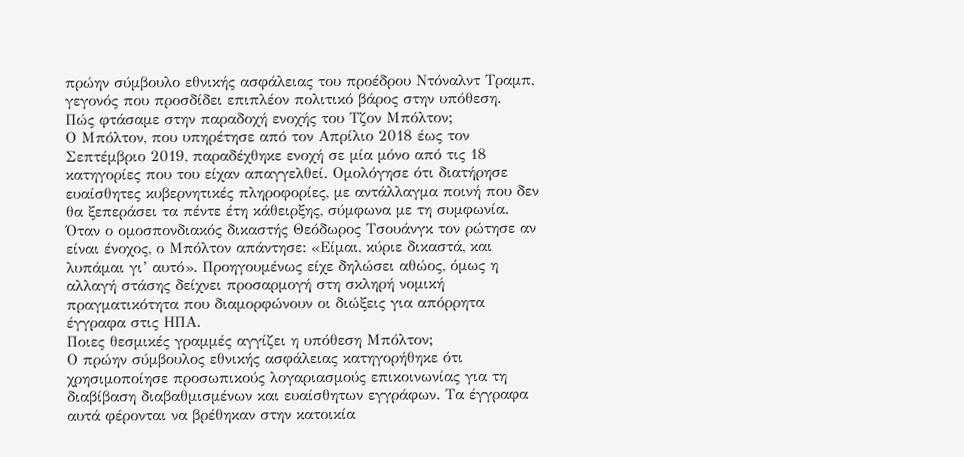πρώην σύμβουλο εθνικής ασφάλειας του προέδρου Ντόναλντ Τραμπ, γεγονός που προσδίδει επιπλέον πολιτικό βάρος στην υπόθεση.
Πώς φτάσαμε στην παραδοχή ενοχής του Τζον Μπόλτον;
Ο Μπόλτον, που υπηρέτησε από τον Απρίλιο 2018 έως τον Σεπτέμβριο 2019, παραδέχθηκε ενοχή σε μία μόνο από τις 18 κατηγορίες που του είχαν απαγγελθεί. Ομολόγησε ότι διατήρησε ευαίσθητες κυβερνητικές πληροφορίες, με αντάλλαγμα ποινή που δεν θα ξεπεράσει τα πέντε έτη κάθειρξης, σύμφωνα με τη συμφωνία.
Όταν ο ομοσπονδιακός δικαστής Θεόδωρος Τσουάνγκ τον ρώτησε αν είναι ένοχος, ο Μπόλτον απάντησε: «Είμαι, κύριε δικαστά, και λυπάμαι γι’ αυτό». Προηγουμένως είχε δηλώσει αθώος, όμως η αλλαγή στάσης δείχνει προσαρμογή στη σκληρή νομική πραγματικότητα που διαμορφώνουν οι διώξεις για απόρρητα έγγραφα στις ΗΠΑ.
Ποιες θεσμικές γραμμές αγγίζει η υπόθεση Μπόλτον;
Ο πρώην σύμβουλος εθνικής ασφάλειας κατηγορήθηκε ότι χρησιμοποίησε προσωπικούς λογαριασμούς επικοινωνίας για τη διαβίβαση διαβαθμισμένων και ευαίσθητων εγγράφων. Τα έγγραφα αυτά φέρονται να βρέθηκαν στην κατοικία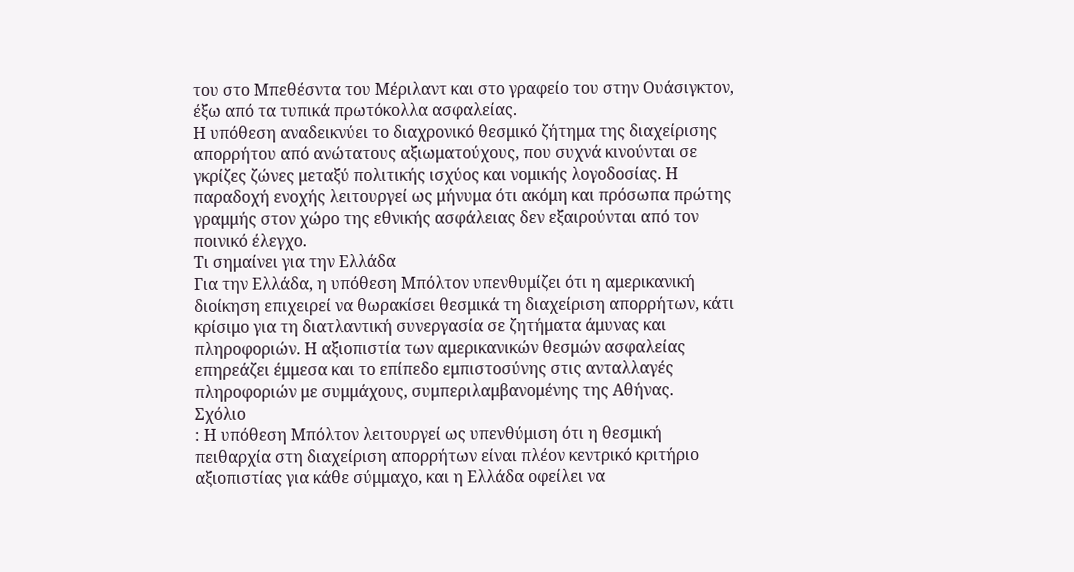του στο Μπεθέσντα του Μέριλαντ και στο γραφείο του στην Ουάσιγκτον, έξω από τα τυπικά πρωτόκολλα ασφαλείας.
Η υπόθεση αναδεικνύει το διαχρονικό θεσμικό ζήτημα της διαχείρισης απορρήτου από ανώτατους αξιωματούχους, που συχνά κινούνται σε γκρίζες ζώνες μεταξύ πολιτικής ισχύος και νομικής λογοδοσίας. Η παραδοχή ενοχής λειτουργεί ως μήνυμα ότι ακόμη και πρόσωπα πρώτης γραμμής στον χώρο της εθνικής ασφάλειας δεν εξαιρούνται από τον ποινικό έλεγχο.
Τι σημαίνει για την Ελλάδα
Για την Ελλάδα, η υπόθεση Μπόλτον υπενθυμίζει ότι η αμερικανική διοίκηση επιχειρεί να θωρακίσει θεσμικά τη διαχείριση απορρήτων, κάτι κρίσιμο για τη διατλαντική συνεργασία σε ζητήματα άμυνας και πληροφοριών. Η αξιοπιστία των αμερικανικών θεσμών ασφαλείας επηρεάζει έμμεσα και το επίπεδο εμπιστοσύνης στις ανταλλαγές πληροφοριών με συμμάχους, συμπεριλαμβανομένης της Αθήνας.
Σχόλιο
: Η υπόθεση Μπόλτον λειτουργεί ως υπενθύμιση ότι η θεσμική πειθαρχία στη διαχείριση απορρήτων είναι πλέον κεντρικό κριτήριο αξιοπιστίας για κάθε σύμμαχο, και η Ελλάδα οφείλει να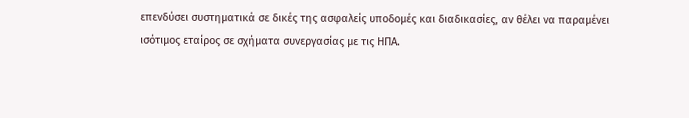επενδύσει συστηματικά σε δικές της ασφαλείς υποδομές και διαδικασίες, αν θέλει να παραμένει ισότιμος εταίρος σε σχήματα συνεργασίας με τις ΗΠΑ.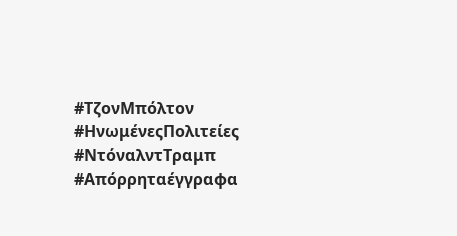#ΤζονΜπόλτον #ΗνωμένεςΠολιτείες #ΝτόναλντΤραμπ #Απόρρηταέγγραφα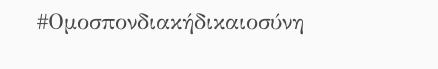#Ομοσπονδιακήδικαιοσύνη